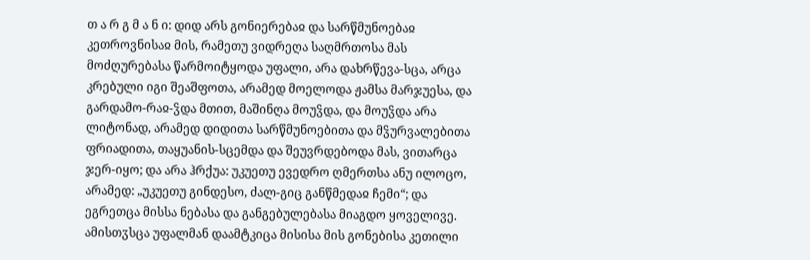თ ა რ გ მ ა ნ ი: დიდ არს გონიერებაჲ და სარწმუნოებაჲ კეთროვნისაჲ მის, რამეთუ ვიდრეღა საღმრთოსა მას მოძღურებასა წარმოიტყოდა უფალი, არა დახრწევა-სცა, არცა კრებული იგი შეაშფოთა, არამედ მოელოდა ჟამსა მარჯუესა, და გარდამო-რაჲ-ჴდა მთით, მაშინღა მოუჴდა, და მოუჴდა არა ლიტონად, არამედ დიდითა სარწმუნოებითა და მჴურვალებითა ფრიადითა, თაყუანის-სცემდა და შეუვრდებოდა მას, ვითარცა ჯერ-იყო; და არა ჰრქუა: უკუეთუ ევედრო ღმერთსა ანუ ილოცო, არამედ: „უკუეთუ გინდესო, ძალ-გიც განწმედაჲ ჩემი“; და ეგრეთცა მისსა ნებასა და განგებულებასა მიაგდო ყოველივე. ამისთჳსცა უფალმან დაამტკიცა მისისა მის გონებისა კეთილი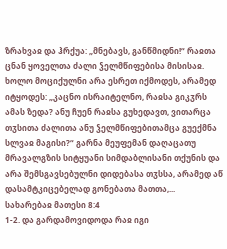ზრახვაჲ და ჰრქუა: „მნებავს, განწმიდნი!“ რაჲთა ცნან ყოველთა ძალი ჴელმწიფებისა მისისაჲ. ხოლო მოციქულნი არა ესრეთ იქმოდეს, არამედ იტყოდეს: „კაცნო ისრაიტელნო, რაჲსა გიკჳრს ამას ზედა? ანუ ჩუენ რაჲსა გუხედავთ, ვითარცა თჳსითა ძალითა ანუ ჴელმწიფებითამცა გუექმნა სლვაჲ მაგისი?“ გარნა მეუფემან დაღაცათუ მრავალგზის სიტყუანი სიმდაბლისანი თქუნის და არა შემსგავსებულნი დიდებასა თჳსსა, არამედ აწ დასამტკიცებელად გონებათა მათთა,...
სახარებაჲ მათესი 8:4
1-2. და გარდამოვიდოდა რაჲ იგი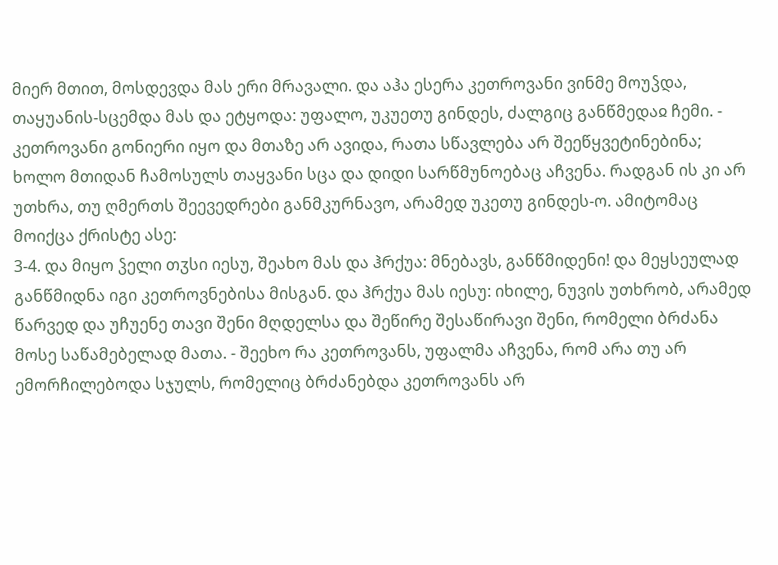მიერ მთით, მოსდევდა მას ერი მრავალი. და აჰა ესერა კეთროვანი ვინმე მოუჴდა, თაყუანის-სცემდა მას და ეტყოდა: უფალო, უკუეთუ გინდეს, ძალგიც განწმედაჲ ჩემი. - კეთროვანი გონიერი იყო და მთაზე არ ავიდა, რათა სწავლება არ შეეწყვეტინებინა; ხოლო მთიდან ჩამოსულს თაყვანი სცა და დიდი სარწმუნოებაც აჩვენა. რადგან ის კი არ უთხრა, თუ ღმერთს შეევედრები განმკურნავო, არამედ უკეთუ გინდეს-ო. ამიტომაც მოიქცა ქრისტე ასე:
3-4. და მიყო ჴელი თჳსი იესუ, შეახო მას და ჰრქუა: მნებავს, განწმიდენი! და მეყსეულად განწმიდნა იგი კეთროვნებისა მისგან. და ჰრქუა მას იესუ: იხილე, ნუვის უთხრობ, არამედ წარვედ და უჩუენე თავი შენი მღდელსა და შეწირე შესაწირავი შენი, რომელი ბრძანა მოსე საწამებელად მათა. - შეეხო რა კეთროვანს, უფალმა აჩვენა, რომ არა თუ არ ემორჩილებოდა სჯულს, რომელიც ბრძანებდა კეთროვანს არ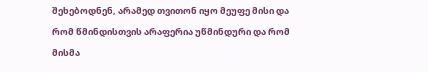შეხებოდნენ, არამედ თვითონ იყო მეუფე მისი და რომ წმინდისთვის არაფერია უწმინდური და რომ მისმა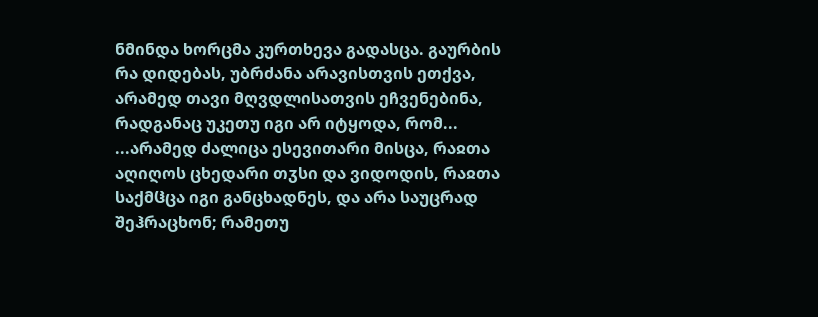ნმინდა ხორცმა კურთხევა გადასცა. გაურბის რა დიდებას, უბრძანა არავისთვის ეთქვა, არამედ თავი მღვდლისათვის ეჩვენებინა, რადგანაც უკეთუ იგი არ იტყოდა, რომ...
...არამედ ძალიცა ესევითარი მისცა, რაჲთა აღიღოს ცხედარი თჳსი და ვიდოდის, რაჲთა საქმჱცა იგი განცხადნეს, და არა საუცრად შეჰრაცხონ; რამეთუ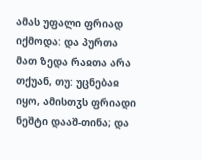ამას უფალი ფრიად იქმოდა: და პურთა მათ ზედა რაჲთა არა თქუან, თუ: უცნებაჲ იყო, ამისთჳს ფრიადი ნეშტი დააშ-თინა; და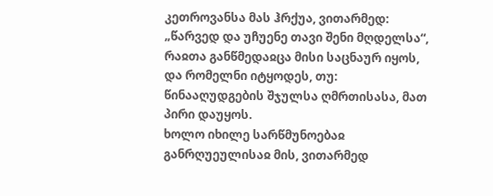კეთროვანსა მას ჰრქუა, ვითარმედ: „წარვედ და უჩუენე თავი შენი მღდელსა“, რაჲთა განწმედაჲცა მისი საცნაურ იყოს, და რომელნი იტყოდეს, თუ: წინააღუდგების შჯულსა ღმრთისასა, მათ პირი დაუყოს.
ხოლო იხილე სარწმუნოებაჲ განრღუეულისაჲ მის, ვითარმედ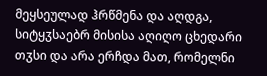მეყსეულად ჰრწმენა და აღდგა, სიტყჳსაებრ მისისა აღიღო ცხედარი თჳსი და არა ერჩდა მათ, რომელნი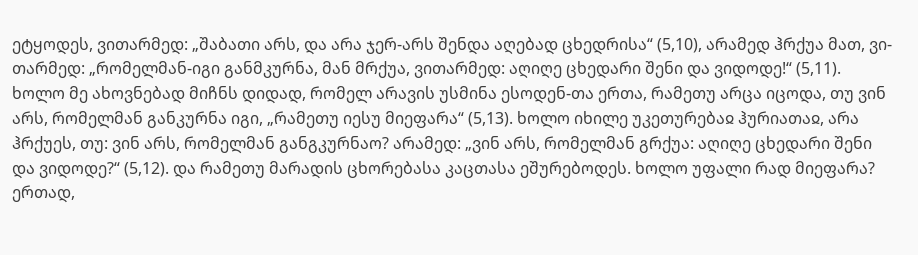ეტყოდეს, ვითარმედ: „შაბათი არს, და არა ჯერ-არს შენდა აღებად ცხედრისა“ (5,10), არამედ ჰრქუა მათ, ვი-თარმედ: „რომელმან-იგი განმკურნა, მან მრქუა, ვითარმედ: აღიღე ცხედარი შენი და ვიდოდე!“ (5,11).
ხოლო მე ახოვნებად მიჩნს დიდად, რომელ არავის უსმინა ესოდენ-თა ერთა, რამეთუ არცა იცოდა, თუ ვინ არს, რომელმან განკურნა იგი, „რამეთუ იესუ მიეფარა“ (5,13). ხოლო იხილე უკეთურებაჲ ჰურიათაჲ, არა ჰრქუეს, თუ: ვინ არს, რომელმან განგკურნაო? არამედ: „ვინ არს, რომელმან გრქუა: აღიღე ცხედარი შენი და ვიდოდე?“ (5,12). და რამეთუ მარადის ცხორებასა კაცთასა ეშურებოდეს. ხოლო უფალი რად მიეფარა? ერთად,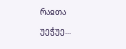რაჲთა უეჭუე...